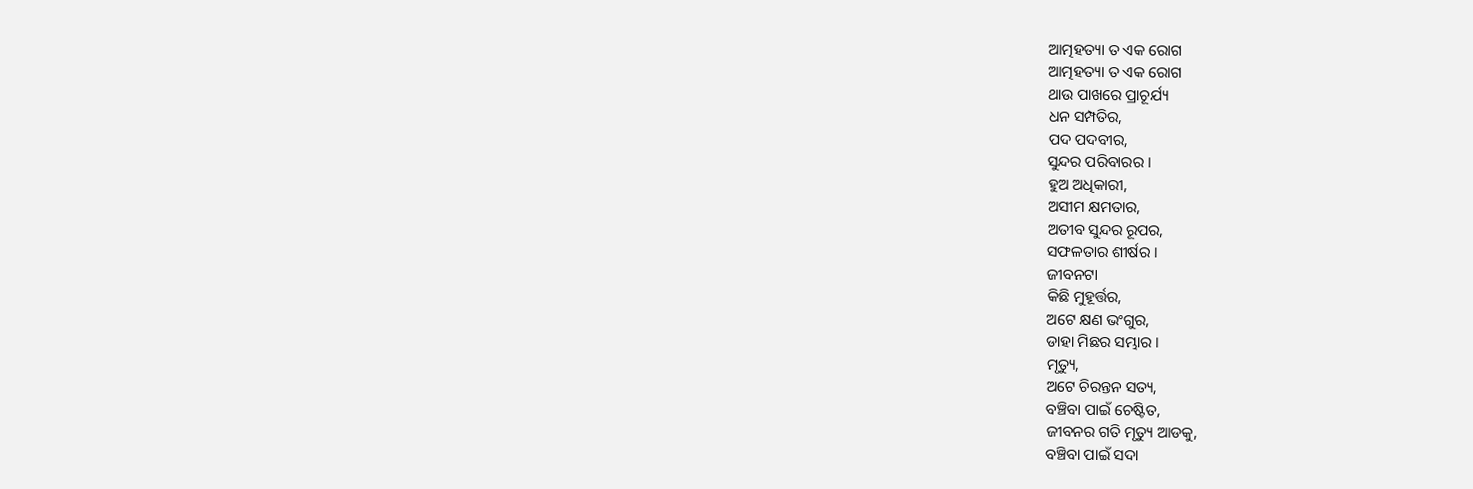ଆତ୍ମହତ୍ୟା ତ ଏକ ରୋଗ
ଆତ୍ମହତ୍ୟା ତ ଏକ ରୋଗ
ଥାଉ ପାଖରେ ପ୍ରାଚୂର୍ଯ୍ୟ
ଧନ ସମ୍ପତିର,
ପଦ ପଦବୀର,
ସୁନ୍ଦର ପରିବାରର ।
ହୁଅ ଅଧିକାରୀ,
ଅସୀମ କ୍ଷମତାର,
ଅତୀବ ସୁନ୍ଦର ରୂପର,
ସଫଳତାର ଶୀର୍ଷର ।
ଜୀବନଟା
କିଛି ମୁହୂର୍ତ୍ତର,
ଅଟେ କ୍ଷଣ ଭଂଗୁର,
ଡାହା ମିଛର ସମ୍ଭାର ।
ମୃତ୍ୟୁ,
ଅଟେ ଚିରନ୍ତନ ସତ୍ୟ,
ବଞ୍ଚିବା ପାଇଁ ଚେଷ୍ଟିତ,
ଜୀବନର ଗତି ମୃତ୍ୟୁ ଆଡକୁ,
ବଞ୍ଚିବା ପାଇଁ ସଦା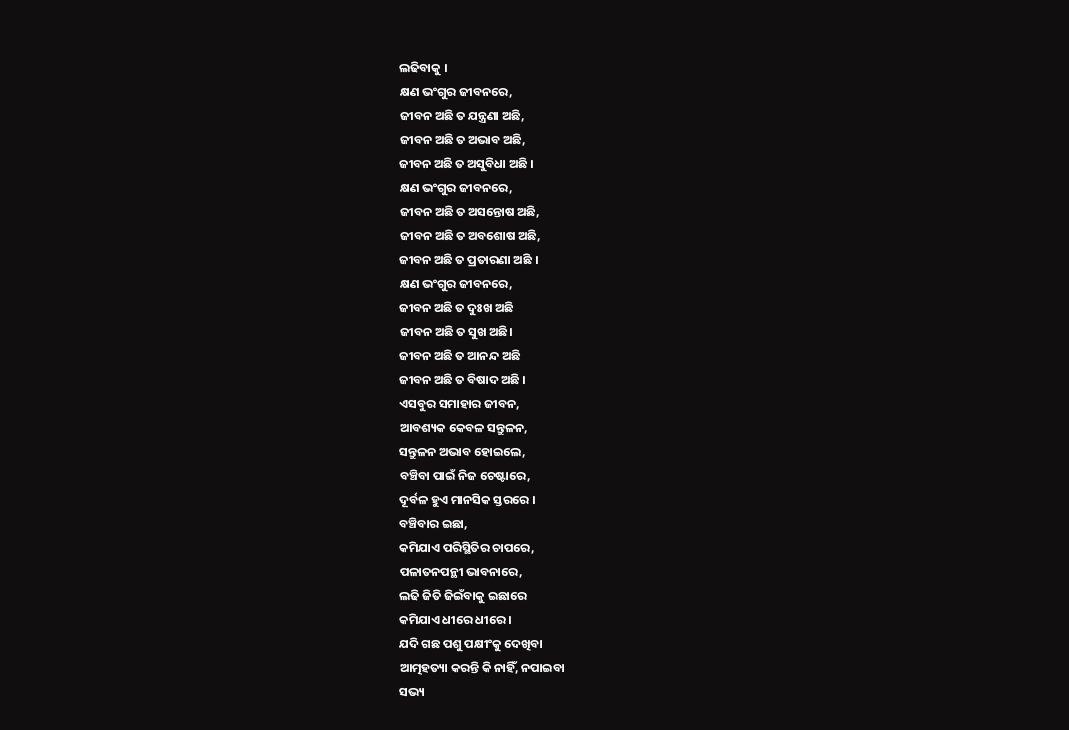ଲଢିବାକୁ ।
କ୍ଷଣ ଭଂଗୁର ଜୀବନରେ,
ଜୀବନ ଅଛି ତ ଯନ୍ତ୍ରଣା ଅଛି,
ଜୀବନ ଅଛି ତ ଅଭାବ ଅଛି,
ଜୀବନ ଅଛି ତ ଅସୁବିଧା ଅଛି ।
କ୍ଷଣ ଭଂଗୁର ଜୀବନରେ,
ଜୀବନ ଅଛି ତ ଅସନ୍ତୋଷ ଅଛି,
ଜୀବନ ଅଛି ତ ଅବଶୋଷ ଅଛି,
ଜୀବନ ଅଛି ତ ପ୍ରତାରଣା ଅଛି ।
କ୍ଷଣ ଭଂଗୁର ଜୀବନରେ,
ଜୀବନ ଅଛି ତ ଦୁଃଖ ଅଛି
ଜୀବନ ଅଛି ତ ସୁଖ ଅଛି।
ଜୀବନ ଅଛି ତ ଆନନ୍ଦ ଅଛି
ଜୀବନ ଅଛି ତ ବିଷାଦ ଅଛି ।
ଏସବୁର ସମାହାର ଜୀବନ,
ଆବଶ୍ୟକ କେବଳ ସନ୍ତୁଳନ,
ସନ୍ତୁଳନ ଅଭାବ ହୋଇଲେ,
ବଞ୍ଚିବା ପାଇଁ ନିଜ ଚେଷ୍ଟାରେ,
ଦୂର୍ବଳ ହୁଏ ମାନସିକ ସ୍ତରରେ ।
ବଞ୍ଚିବାର ଇଛା,
କମିଯାଏ ପରିସ୍ଥିତିର ଚାପରେ,
ପଳାତନପନ୍ଥୀ ଭାବନାରେ,
ଲଢି ଜିତି ଜିଇଁବାକୁ ଇଛାରେ
କମିଯାଏ ଧୀରେ ଧୀରେ ।
ଯଦି ଗଛ ପଶୁ ପକ୍ଷୀଂକୁ ଦେଖିବା
ଆତ୍ମହତ୍ୟା କରନ୍ତି କି ନାହିଁ, ନପାଇବା
ସଭ୍ୟ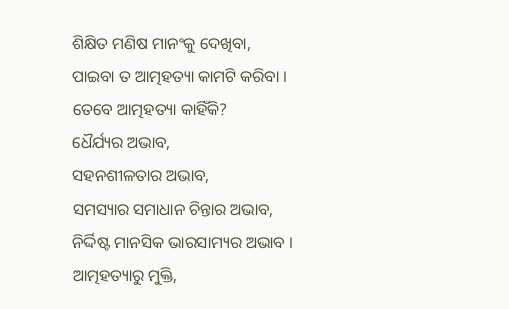ଶିକ୍ଷିତ ମଣିଷ ମାନଂକୁ ଦେଖିବା,
ପାଇବା ତ ଆତ୍ମହତ୍ୟା କାମଟି କରିବା ।
ତେବେ ଆତ୍ମହତ୍ୟା କାହିଁକି?
ଧୈର୍ଯ୍ୟର ଅଭାବ,
ସହନଶୀଳତାର ଅଭାବ,
ସମସ୍ୟାର ସମାଧାନ ଚିନ୍ତାର ଅଭାବ,
ନିର୍ଦ୍ଦିଷ୍ଟ ମାନସିକ ଭାରସାମ୍ୟର ଅଭାବ ।
ଆତ୍ମହତ୍ୟାରୁ ମୁକ୍ତି,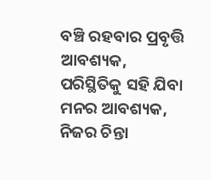ବଞ୍ଚି ରହବାର ପ୍ରବୃତ୍ତି ଆବଶ୍ୟକ,
ପରିସ୍ଥିତିକୁ ସହି ଯିବା ମନର ଆବଶ୍ୟକ,
ନିଜର ଚିନ୍ତା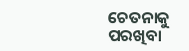ଚେତନାକୁ ପରଖିବା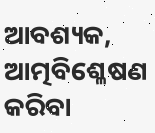ଆବଶ୍ୟକ,
ଆତ୍ମବିଶ୍ଳେଷଣ କରିବା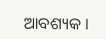ଆବଶ୍ୟକ ।